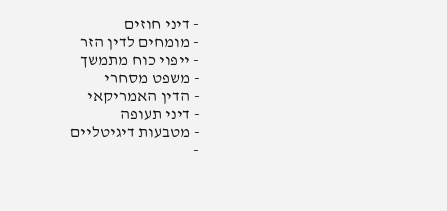- דיני חוזים
- מומחים לדין הזר
- ייפוי כוח מתמשך
- משפט מסחרי
- הדין האמריקאי
- דיני תעופה
- מטבעות דיגיטליים
-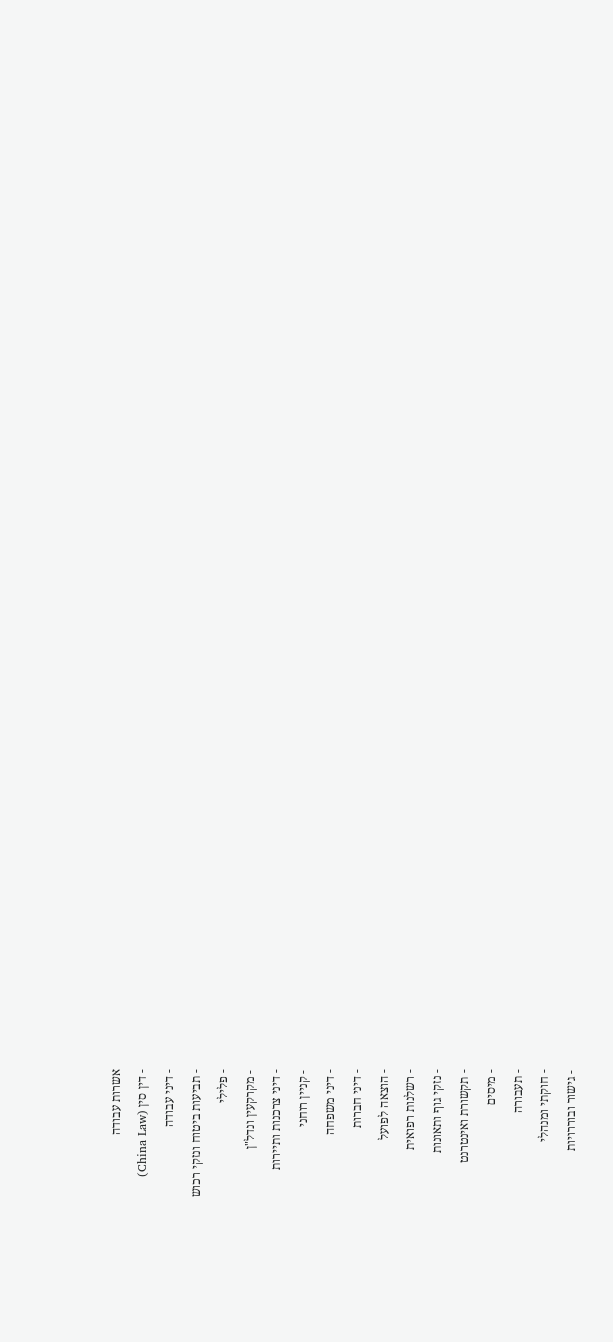אשרות עבודה
- דין סין (China Law)
- דיני עבודה
- תביעות ביטוח ונזקי רכוש
- פלילי
- מקרקעין ונדל"ן
- דיני צרכנות ותיירות
- קניין רוחני
- דיני משפחה
- דיני חברות
- הוצאה לפועל
- רשלנות רפואית
- נזקי גוף ותאונות
- תקשורת ואינטרנט
- מיסים
- תעבורה
- חוקתי ומנהלי
- גישור ובוררויות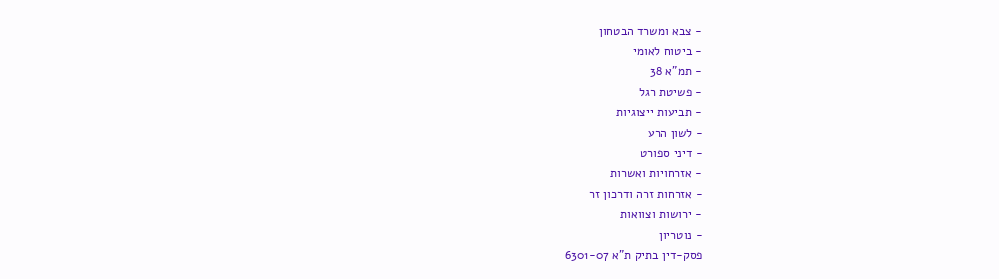- צבא ומשרד הבטחון
- ביטוח לאומי
- תמ"א 38
- פשיטת רגל
- תביעות ייצוגיות
- לשון הרע
- דיני ספורט
- אזרחויות ואשרות
- אזרחות זרה ודרכון זר
- ירושות וצוואות
- נוטריון
פסק-דין בתיק ת"א 6301-07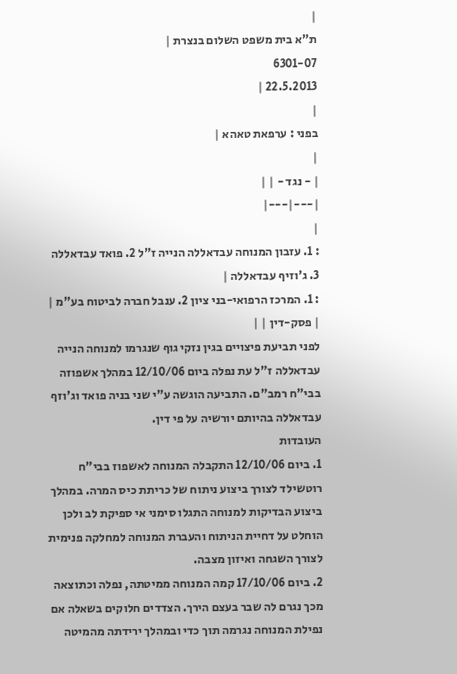|
ת"א בית משפט השלום בנצרת |
6301-07
22.5.2013 |
|
בפני : ערפאת טאהא |
|
| - נגד - | |
|---|---|
|
: 1. עזבון המנוחה עבדאללה הנייה ז"ל 2. פואד עבדאללה 3. ג'וזיף עבדאללה |
: 1. המרכז הרפואי-בני ציון 2. ענבל חברה לביטוח בע"מ |
| פסק-דין | |
לפני תביעת פיצויים בגין נזקי גוף שנגרמו למנוחה הנייה עבדאללה ז"ל עת נפלה ביום 12/10/06 במהלך אשפוזה בבי"ח רמב"ם. התביעה הוגשה ע"י שני בניה פואד וג'וזף עבדאללה בהיותם יורשיה על פי דין.
העובדות
1. ביום 12/10/06 התקבלה המנוחה לאשפוז בבי"ח רוטשילד לצורך ביצוע ניתוח של כריתת כיס המרה. במהלך ביצוע הבדיקות למנוחה התגלו סימני אי ספיקת לב ולכן הוחלט על דחיית הניתוח והעברת המנוחה למחלקה פנימית לצורך השגחה ואיזון מצבה.
2. ביום 17/10/06 קמה המנוחה ממיטתה, נפלה וכתוצאה מכך נגרם לה שבר בעצם הירך. הצדדים חלוקים בשאלה אם נפילת המנוחה נגרמה תוך כדי ובמהלך ירידתה מהמיטה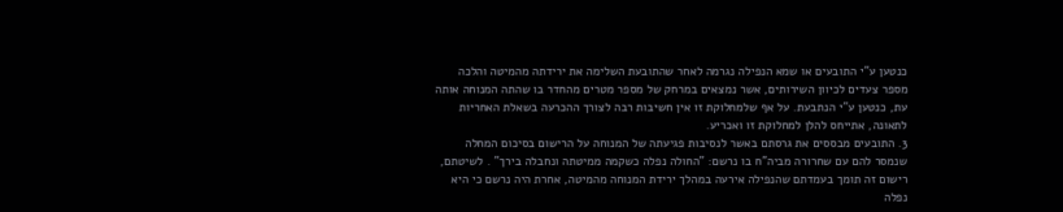כנטען ע"י התובעים או שמא הנפילה נגרמה לאחר שהתובעת השלימה את ירידתה מהמיטה והלכה מספר צעדים לכיוון השירותים, אשר נמצאים במרחק של מספר מטרים מהחדר בו שהתה המנוחה אותה עת, כנטען ע"י הנתבעת. על אף שלמחלוקת זו אין חשיבות רבה לצורך ההכרעה בשאלת האחריות לתאונה, אתייחס להלן למחלוקת זו ואכריע.
3. התובעים מבססים את גרסתם באשר לנסיבות פגיעתה של המנוחה על הרישום בסיכום המחלה שנמסר להם עם שחרורה מביה"ח בו נרשם: "החולה נפלה כשקמה ממיטתה ונחבלה בירך" . לשיטתם, רישום זה תומך בעמדתם שהנפילה אירעה במהלך ירידת המנוחה מהמיטה, אחרת היה נרשם כי היא נפלה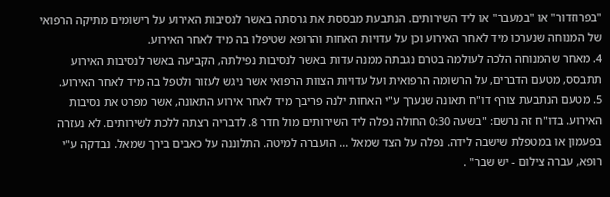"בפרוזדור" או "במעבר" או ליד השירותים. הנתבעת מבססת את גרסתה באשר לנסיבות האירוע על רישומים מתיקה הרפואי של המנוחה שנערכו מיד לאחר האירוע וכן על עדויות האחות והרופא שטיפלו בה מיד לאחר האירוע.
4. מאחר שהמנוחה הלכה לעולמה בטרם נגבתה ממנה עדות באשר לנסיבות נפילתה, הקביעה באשר לנסיבות האירוע תתבסס, מטעם הדברים, על הרשומה הרפואית ועל עדויות הצוות הרפואי אשר ניגש לעזור ולטפל בה מיד לאחר האירוע.
5. מטעם הנתבעת צורף דו"ח תאונה שנערך ע"י האחות ילנה פריבך מיד לאחר אירוע התאונה, אשר מפרט את נסיבות האירוע. בדו"ח זה נרשם: "בשעה 0:30 החולה נפלה ליד השירותים מול חדר 8. לדבריה רצתה ללכת לשירותים. לא נעזרה בפעמון או במטפלת שישבה לידה. נפלה על הצד שמאל ... הועברה למיטה. התלוננה על כאבים בירך שמאל. נבדקה ע"י רופא, עברה צילום - יש שבר" .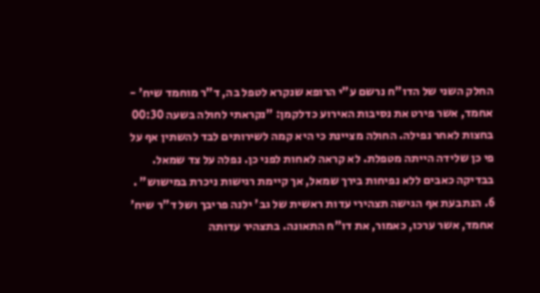החלק השני של הדו"ח נרשם ע"י הרופא שנקרא לטפל בה, ד"ר מוחמד שיח' - אחמד, אשר פירט את נסיבות האירוע כדלקמן: "נקראתי לחולה בשעה 00:30 בחצות לאחר נפילה. החולה מציינת כי היא קמה לשירותים לבד להשתין אף על פי כן שלידה הייתה מטפלת. לא קראה לאחות לפני כן. נפלה על צד שמאל. בבדיקה כאבים ללא נפיחות בירך שמאל, אך קיימת רגישות ניכרת במישוש" .
6. הנתבעת אף הגישה תצהירי עדות ראשית של גב' ילנה פריבך ושל ד"ר שיח' אחמד, אשר ערכו, כאמור, את דו"ח התאונה. בתצהיר עדותה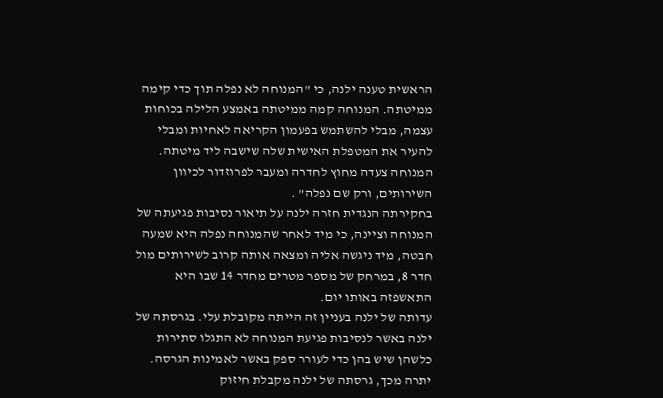הראשית טענה ילנה, כי "המנוחה לא נפלה תוך כדי קימה ממיטתה. המנוחה קמה ממיטתה באמצע הלילה בכוחות עצמה, מבלי להשתמש בפעמון הקריאה לאחיות ומבלי להעיר את המטפלת האישית שלה שישבה ליד מיטתה. המנוחה צעדה מחוץ לחדרה ומעבר לפרוזדור לכיוון השירותים, ורק שם נפלה" .
בחקירתה הנגדית חזרה ילנה על תיאור נסיבות פגיעתה של המנוחה וציינה, כי מיד לאחר שהמנוחה נפלה היא שמעה חבטה, מיד ניגשה אליה ומצאה אותה קרוב לשירותים מול חדר 8, במרחק של מספר מטרים מחדר 14 שבו היא התאשפזה באותו יום.
עדותה של ילנה בעניין זה הייתה מקובלת עלי. בגרסתה של ילנה באשר לנסיבות פגיעת המנוחה לא התגלו סתירות כלשהן שיש בהן כדי לעורר ספק באשר לאמינות הגרסה. יתרה מכך, גרסתה של ילנה מקבלת חיזוק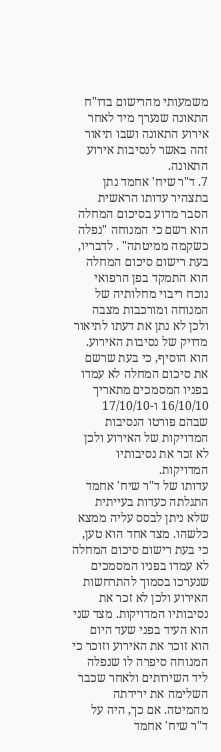משמעותי מהרישום בדו"ח התאונה שנערך מיד לאחר אירוע התאונה ושבו תיאור זהה באשר לנסיבות אירוע התאונה.
7. ד"ר שיח' אחמד נתן בתצהיר עדותו הראשית הסבר מדוע בסיכום המחלה הוא רשם כי המנוחה "נפלה כשקמה ממיטתה" . לדבריו, בעת רישום סיכום המחלה הוא התמקד בפן הרפואי נוכח ריבוי מחלותיה של המנוחה ומורכבות מצבה ולכן לא נתן את דעתו לתיאור מדויק של נסיבות האירוע. הוא הוסיף, כי בעת שרשם את סיכום המחלה לא עמדו בפניו המסמכים מתאריך 16/10/10 ו-17/10/10 שבהם פורטו הנסיבות המדויקות של האירוע ולכן לא זכר את נסיבותיו המדויקות.
עדותו של ד"ר שיח' אחמד התגלתה כעדות בעייתית שלא ניתן לבסס עליה ממצא כלשהו. מצד אחד הוא טען, כי בעת רישום סיכום המחלה לא עמדו בפניו המסמכים שנערכו בסמוך להתרחשות האירוע ולכן לא זכר את נסיבותיו המדויקות. מצד שני הוא העיד בפני שעד היום הוא זוכר את האירוע וזוכר כי המנוחה סיפרה לו שנפלה ליד השירותים ולאחר שכבר השלימה את ירידתה מהמיטה. אם כך, היה על ד"ר שיח' אחמד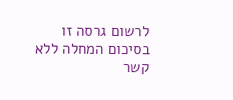לרשום גרסה זו בסיכום המחלה ללא קשר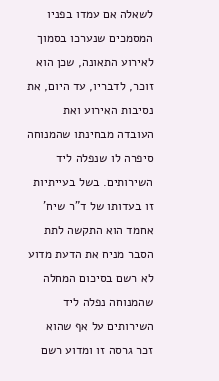לשאלה אם עמדו בפניו המסמכים שנערכו בסמוך לאירוע התאונה, שכן הוא זוכר, לדבריו, עד היום, את נסיבות האירוע ואת העובדה מבחינתו שהמנוחה סיפרה לו שנפלה ליד השירותים. בשל בעייתיות זו בעדותו של ד"ר שיח' אחמד הוא התקשה לתת הסבר מניח את הדעת מדוע לא רשם בסיכום המחלה שהמנוחה נפלה ליד השירותים על אף שהוא זכר גרסה זו ומדוע רשם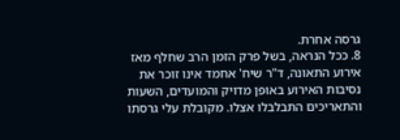גרסה אחרת.
8. ככל הנראה, בשל פרק הזמן הרב שחלף מאז אירוע התאונה, ד"ר שיח' אחמד אינו זוכר את נסיבות האירוע באופן מדויק והמועדים, השעות והתאריכים התבלבלו אצלו. מקובלת עלי גרסתו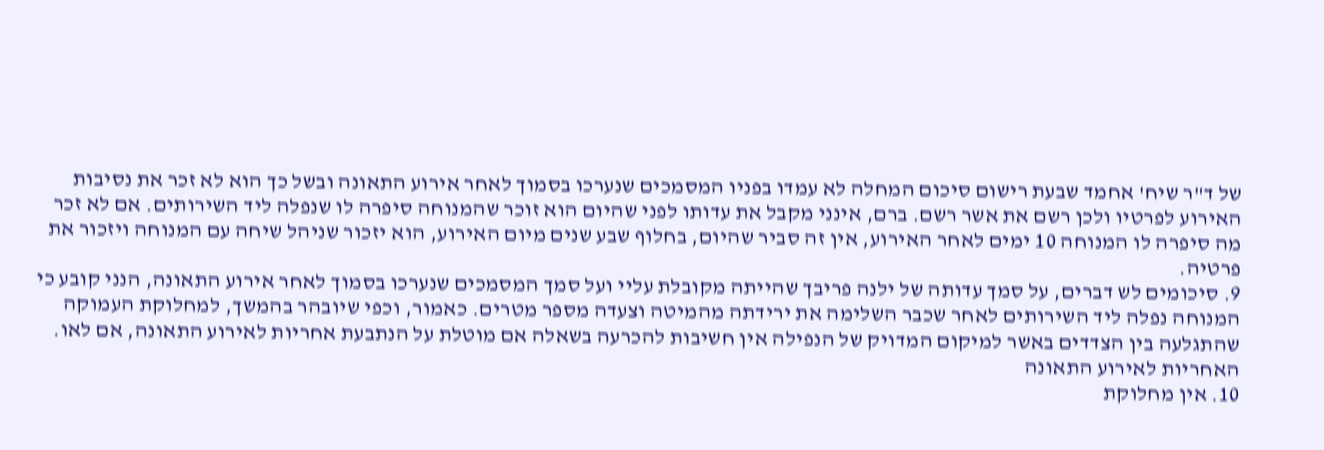של ד"ר שיח' אחמד שבעת רישום סיכום המחלה לא עמדו בפניו המסמכים שנערכו בסמוך לאחר אירוע התאונה ובשל כך הוא לא זכר את נסיבות האירוע לפרטיו ולכן רשם את אשר רשם. ברם, אינני מקבל את עדותו לפני שהיום הוא זוכר שהמנוחה סיפרה לו שנפלה ליד השירותים. אם לא זכר מה סיפרה לו המנוחה 10 ימים לאחר האירוע, אין זה סביר שהיום, בחלוף שבע שנים מיום האירוע, הוא יזכור שניהל שיחה עם המנוחה ויזכור את פרטיה.
9. סיכומים לש דברים, על סמך עדותה של ילנה פריבך שהייתה מקובלת עליי ועל סמך המסמכים שנערכו בסמוך לאחר אירוע התאונה, הנני קובע כי המנוחה נפלה ליד השירותים לאחר שכבר השלימה את ירידתה מהמיטה וצעדה מספר מטרים. כאמור, וכפי שיובהר בהמשך, למחלוקת העמוקה שהתגלעה בין הצדדים באשר למיקום המדויק של הנפילה אין חשיבות להכרעה בשאלה אם מוטלת על הנתבעת אחריות לאירוע התאונה, אם לאו.
האחריות לאירוע התאונה
10. אין מחלוקת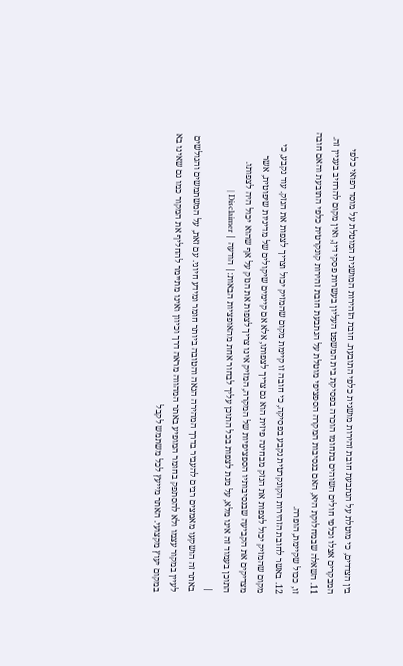בין הצדדים, כי מוטלת על הנתבעת חובת זהירות מושגית כלפי התובעת. חובת הזהירות המושגית המוטלת על מוסד רפואי כלפי המבקרים אצלו וכלפי חולים השוהים בתחומו הוכרה בפסיקת בית המשפט העליון בעשרות פסקי דין, ואין מקום להרחיב בעניין זה.
11. השאלה שבמחלוקת היא, האם בנסיבות המקרה הספציפי מוטלת על הנתבעת חובת זהירות קונקרטית כלפי התובעת והאם חובה זו, ככול שקיימת, הופרה.
12. באשר לחובת הזהירות הקונקרטית נקבע בפסיקה, כי חובה זו קיימת מקום שהמזיק יכול וצריך לצפות את הנזק. עוד נקבע, כי מקום שהמזיק יכול לצפות את הנזק מבחינה פיזית הוא גם צריך לצפותו, אלא אם קיימים שיקולים של מדיניות שיפוטית, אשר מצדיקים את הקביעה שבנסיבותיו הספציפיות של המקרה, המזיק אינו צריך לצפות את הנזק על אף שהוא יכול היה לצפותו.
התוכן בעמוד זה אינו מלא, על מנת לצפות בכל התוכן עליך לבחור אחת מהאופציות הבאות:| הודעה | Disclaimer |
|
באתר זה הושקעו מאמצים רבים להעביר בדרך המהירה הנאה והטובה ביותר חומר ומידע חיוני. עם זאת, על המשתמשים והגולשים לעיין במקור עצמו ולא להסתפק בחומר המופיע באתר המהווה מראה דרך וכיוון ואינו מתיימר להחליף את המקור כמו גם שאינו בא במקום יעוץ מקצועי. האתר מייעץ לכל משתמש לקבל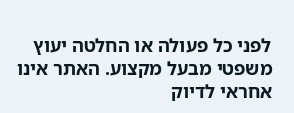לפני כל פעולה או החלטה יעוץ משפטי מבעל מקצוע. האתר אינו אחראי לדיוק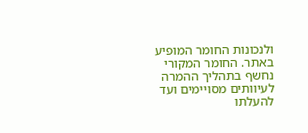ולנכונות החומר המופיע באתר. החומר המקורי נחשף בתהליך ההמרה לעיוותים מסויימים ועד להעלתו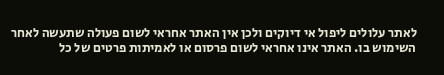לאתר עלולים ליפול אי דיוקים ולכן אין האתר אחראי לשום פעולה שתעשה לאחר השימוש בו. האתר אינו אחראי לשום פרסום או לאמיתות פרטים של כל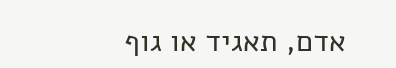אדם, תאגיד או גוף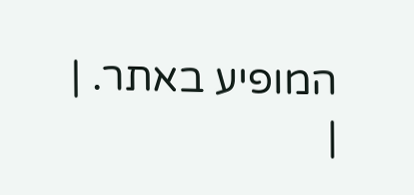המופיע באתר. |
|